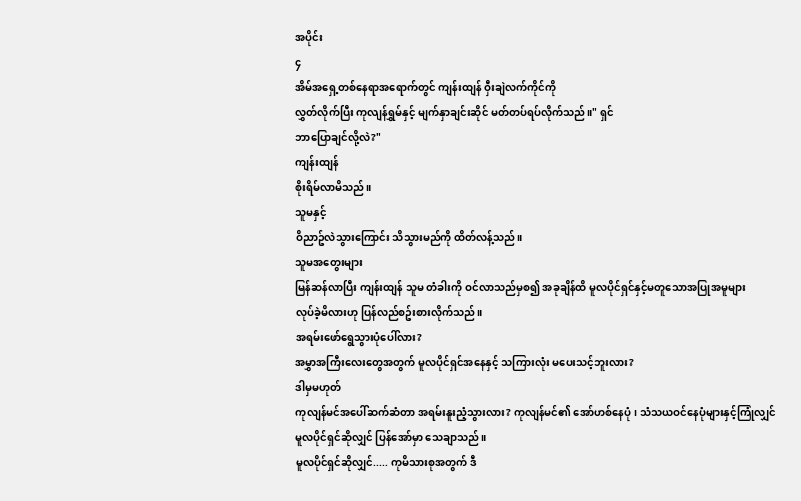အပိုင်း
၄
အိမ်အရှေ့တစ်နေရာအရောက်တွင် ကျန်းထျန် ဝှီးချဲလက်ကိုင်ကို
လွှတ်လိုက်ပြီး ကုလျန်ရွှမ်နှင့် မျက်နှာချင်းဆိုင် မတ်တပ်ရပ်လိုက်သည်။" ရှင်
ဘာပြောချင်လို့လဲ?"
ကျန်းထျန်
စိုးရိမ်လာမိသည်။
သူမနှင့်
ဝိညာဥ်လဲသွားကြောင်း သိသွားမည်ကို ထိတ်လန့်သည်။
သူမအတွေးများ
မြန်ဆန်လာပြီး ကျန်းထျန် သူမ တံခါးကို ဝင်လာသည်မှစ၍ အခုချိန်ထိ မူလပိုင်ရှင်နှင့်မတူသောအပြုအမူများ
လုပ်ခဲ့မိလားဟု ပြန်လည်စဥ်းစားလိုက်သည်။
အရမ်းဖော်ရွေသွားပုံပေါ်လား?
အမွှာအကြီးလေးတွေအတွက် မူလပိုင်ရှင်အနေနှင့် သကြားလုံး မပေးသင့်ဘူးလား?
ဒါမှမဟုတ်
ကုလျန်မင်အပေါ်ဆက်ဆံတာ အရမ်းနူးညံ့သွားလား? ကုလျန်မင်၏ အော်ဟစ်နေပုံ၊ သံသယဝင်နေပုံများနှင့်ကြုံလျှင်
မူလပိုင်ရှင်ဆိုလျှင် ပြန်အော်မှာ သေချာသည်။
မူလပိုင်ရှင်ဆိုလျှင်..... ကုမိသားစုအတွက် ဒီ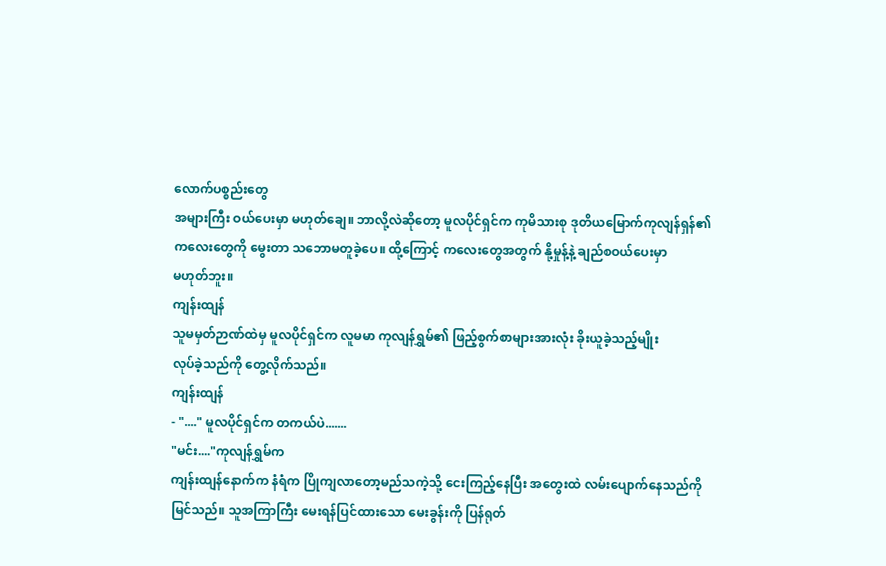လောက်ပစ္စည်းတွေ
အများကြီး ဝယ်ပေးမှာ မဟုတ်ချေ။ ဘာလို့လဲဆိုတော့ မူလပိုင်ရှင်က ကုမိသားစု ဒုတိယမြောက်ကုလျန်ရှန်၏
ကလေးတွေကို မွေးတာ သဘောမတူခဲ့ပေ။ ထို့ကြောင့် ကလေးတွေအတွက် နို့မှုန့်နဲ့ ချည်စဝယ်ပေးမှာ
မဟုတ်ဘူး။
ကျန်းထျန်
သူမမှတ်ဉာဏ်ထဲမှ မူလပိုင်ရှင်က လူမမာ ကုလျန်ရွှမ်၏ ဖြည့်စွက်စာများအားလုံး ခိုးယူခဲ့သည့်မျိုး
လုပ်ခဲ့သည်ကို တွေ့လိုက်သည်။
ကျန်းထျန်
- "...." မူလပိုင်ရှင်က တကယ်ပဲ.......
"မင်း...."ကုလျန်ရွှမ်က
ကျန်းထျန်နောက်က နံရံက ပြိုကျလာတော့မည်သကဲ့သို့ ငေးကြည့်နေပြီး အတွေးထဲ လမ်းပျောက်နေသည်ကို
မြင်သည်။ သူအကြာကြီး မေးရန်ပြင်ထားသော မေးခွန်းကို ပြန်ရုတ်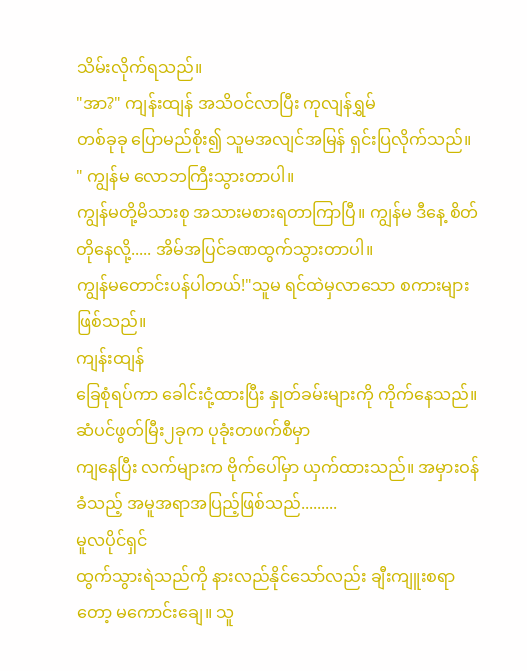သိမ်းလိုက်ရသည်။
"အာ?" ကျန်းထျန် အသိဝင်လာပြီး ကုလျန်ရွှမ်
တစ်ခုခု ပြောမည်စိုး၍ သူမအလျင်အမြန် ရှင်းပြလိုက်သည်။ " ကျွန်မ လောဘကြီးသွားတာပါ။
ကျွန်မတို့မိသားစု အသားမစားရတာကြာပြီ။ ကျွန်မ ဒီနေ့ စိတ်တိုနေလို့..... အိမ်အပြင်ခဏထွက်သွားတာပါ။
ကျွန်မတောင်းပန်ပါတယ်!"သူမ ရင်ထဲမှလာသော စကားများဖြစ်သည်။
ကျန်းထျန်
ခြေစုံရပ်ကာ ခေါင်းငုံ့ထားပြီး နှုတ်ခမ်းများကို ကိုက်နေသည်။ ဆံပင်ဖွတ်မြီး၂ခုက ပုခုံးတဖက်စီမှာ
ကျနေပြီး လက်များက ဗိုက်ပေါ်မှာ ယှက်ထားသည်။ အမှားဝန်ခံသည့် အမူအရာအပြည့်ဖြစ်သည်.........
မူလပိုင်ရှင်
ထွက်သွားရဲသည်ကို နားလည်နိုင်သော်လည်း ချီးကျူးစရာတော့ မကောင်းချေ။ သူ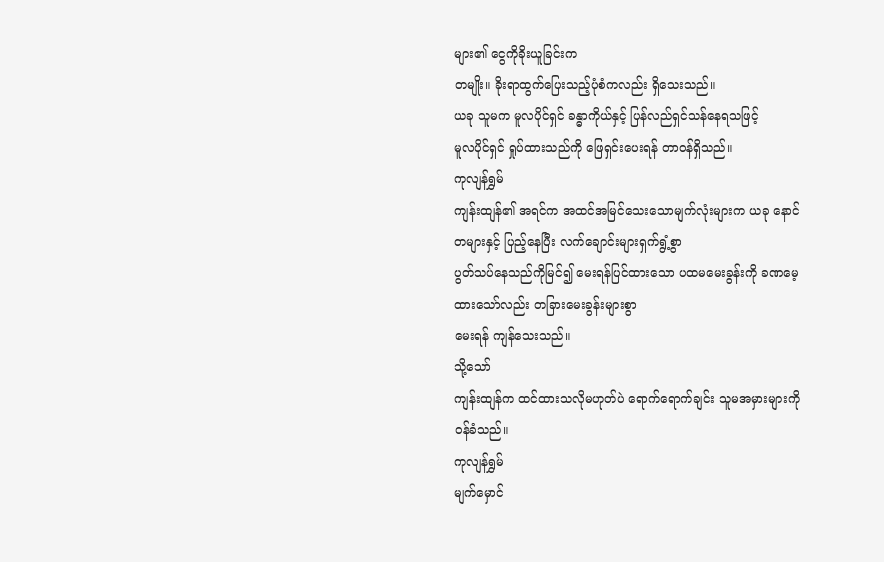များ၏ ငွေကိုခိုးယူခြင်းက
တမျိုး။ ခိုးရာထွက်ပြေးသည့်ပုံစံကလည်း ရှိသေးသည်။
ယခု သူမက မူလပိုင်ရှင် ခန္ဓာကိုယ်နှင့် ပြန်လည်ရှင်သန်နေရသဖြင့်
မူလပိုင်ရှင် ရှုပ်ထားသည်ကို ဖြေရှင်းပေးရန် တာဝန်ရှိသည်။
ကုလျန်ရွှမ်
ကျန်းထျန်၏ အရင်က အထင်အမြင်သေးသောမျက်လုံးများက ယခု နောင်တများနှင့် ပြည့်နေပြီး လက်ချောင်းများရှက်ရွံ့စွာ
ပွတ်သပ်နေသည်ကိုမြင်၍ မေးရန်ပြင်ထားသော ပထမမေးခွန်းကို ခဏမေ့ထားသော်လည်း တခြားမေးခွန်းများစွာ
မေးရန် ကျန်သေးသည်။
သို့သော်
ကျန်းထျန်က ထင်ထားသလိုမဟုတ်ပဲ ရောက်ရောက်ချင်း သူမအမှားများကို ဝန်ခံသည်။
ကုလျန်ရွှမ်
မျက်မှောင်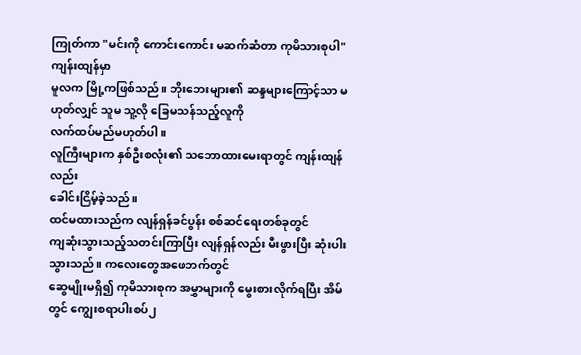ကြုတ်ကာ "မင်းကို ကောင်းကောင်း မဆက်ဆံတာ ကုမိသားစုပါ"
ကျန်းထျန်မှာ
မူလက မြို့ကဖြစ်သည်။ ဘိုးဘေးများ၏ ဆန္ဒများကြောင့်သာ မဟုတ်လျှင် သူမ သူ့လို ခြေမသန်သည့်လူကို
လက်ထပ်မည်မဟုတ်ပါ။
လူကြီးများက နှစ်ဦးစလုံး၏ သဘောထားမေးရာတွင် ကျန်းထျန်လည်း
ခေါင်းငြိမ့်ခဲ့သည်။
ထင်မထားသည်က လျန်ရှန်ခင်ပွန်း စစ်ဆင်ရေးတစ်ခုတွင်
ကျဆုံးသွားသည့်သတင်းကြာပြီး လျန်ရှန်လည်း မီးဖွားပြီး ဆုံးပါးသွားသည်။ ကလေးတွေအဖေဘက်တွင်
ဆွေမျိုးမရှိ၍ ကုမိသားစုက အမွှာများကို မွေးစားလိုက်ရပြီး အိမ်တွင် ကျွေးစရာပါးစပ်၂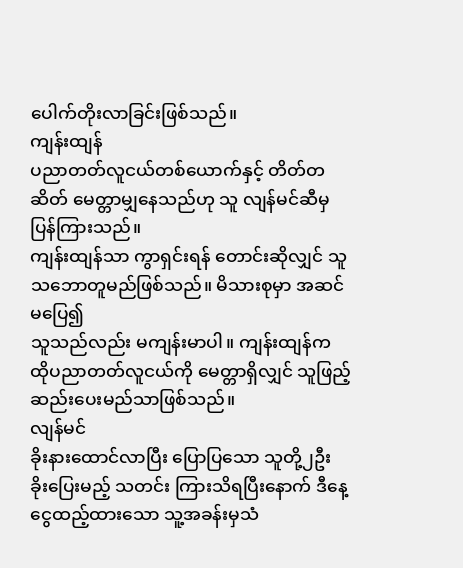ပေါက်တိုးလာခြင်းဖြစ်သည်။
ကျန်းထျန်
ပညာတတ်လူငယ်တစ်ယောက်နှင့် တိတ်တဆိတ် မေတ္တာမျှနေသည်ဟု သူ လျန်မင်ဆီမှ ပြန်ကြားသည်။
ကျန်းထျန်သာ ကွာရှင်းရန် တောင်းဆိုလျှင် သူ သဘောတူမည်ဖြစ်သည်။ မိသားစုမှာ အဆင်မပြေ၍
သူသည်လည်း မကျန်းမာပါ။ ကျန်းထျန်က ထိုပညာတတ်လူငယ်ကို မေတ္တာရှိလျှင် သူဖြည့်ဆည်းပေးမည်သာဖြစ်သည်။
လျန်မင်
ခိုးနားထောင်လာပြီး ပြောပြသော သူတို့၂ဦး ခိုးပြေးမည့် သတင်း ကြားသိရပြီးနောက် ဒီနေ့
ငွေထည့်ထားသော သူ့အခန်းမှသံ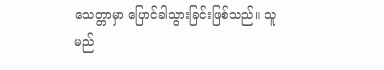သေတ္တာမှာ ပြောင်ခါသွားခြင်းဖြစ်သည်။ သူမည်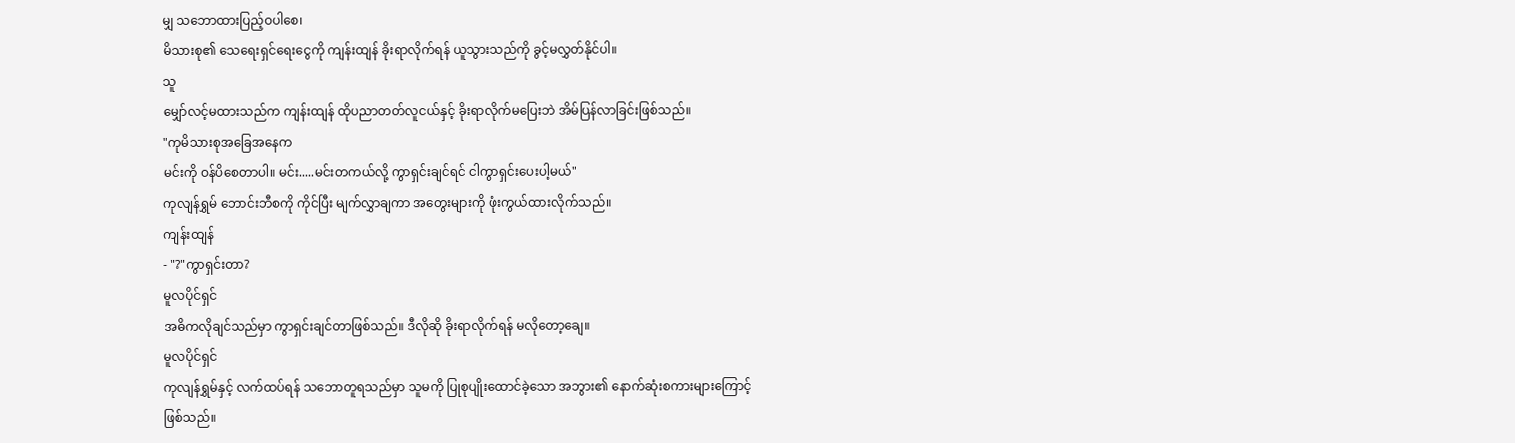မျှ သဘောထားပြည့်ဝပါစေ၊
မိသားစု၏ သေရေးရှင်ရေးငွေကို ကျန်းထျန် ခိုးရာလိုက်ရန် ယူသွားသည်ကို ခွင့်မလွှတ်နိုင်ပါ။
သူ
မျှော်လင့်မထားသည်က ကျန်းထျန် ထိုပညာတတ်လူငယ်နှင့် ခိုးရာလိုက်မပြေးဘဲ အိမ်ပြန်လာခြင်းဖြစ်သည်။
"ကုမိသားစုအခြေအနေက
မင်းကို ဝန်ပိစေတာပါ။ မင်း.....မင်းတကယ်လို့ ကွာရှင်းချင်ရင် ငါကွာရှင်းပေးပါ့မယ်"
ကုလျန်ရွှမ် ဘောင်းဘီစကို ကိုင်ပြီး မျက်လွှာချကာ အတွေးများကို ဖုံးကွယ်ထားလိုက်သည်။
ကျန်းထျန်
- "?"ကွာရှင်းတာ?
မူလပိုင်ရှင်
အဓိကလိုချင်သည်မှာ ကွာရှင်းချင်တာဖြစ်သည်။ ဒီလိုဆို ခိုးရာလိုက်ရန် မလိုတော့ချေ။
မူလပိုင်ရှင်
ကုလျန်ရွှမ်နှင့် လက်ထပ်ရန် သဘောတူရသည်မှာ သူမကို ပြုစုပျိုးထောင်ခဲ့သော အဘွား၏ နောက်ဆုံးစကားများကြောင့်
ဖြစ်သည်။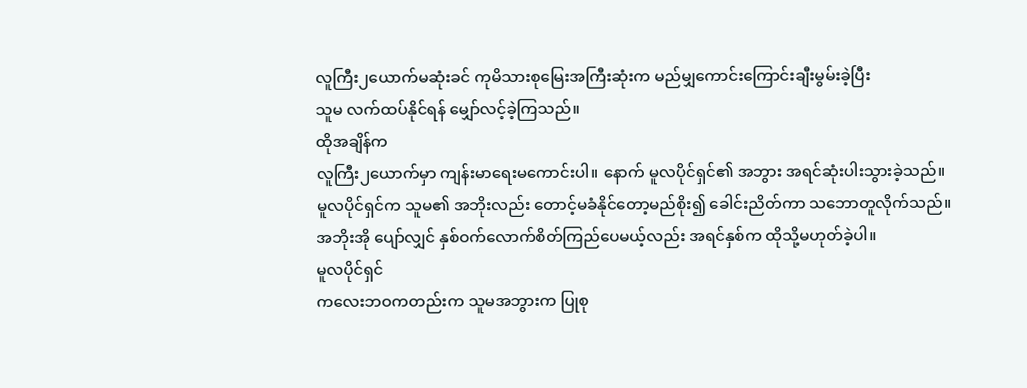လူကြီး၂ယောက်မဆုံးခင် ကုမိသားစုမြေးအကြီးဆုံးက မည်မျှကောင်းကြောင်းချီးမွမ်းခဲ့ပြီး
သူမ လက်ထပ်နိုင်ရန် မျှော်လင့်ခဲ့ကြသည်။
ထိုအချိန်က
လူကြီး၂ယောက်မှာ ကျန်းမာရေးမကောင်းပါ။ နောက် မူလပိုင်ရှင်၏ အဘွား အရင်ဆုံးပါးသွားခဲ့သည်။
မူလပိုင်ရှင်က သူမ၏ အဘိုးလည်း တောင့်မခံနိုင်တော့မည်စိုး၍ ခေါင်းညိတ်ကာ သဘောတူလိုက်သည်။
အဘိုးအို ပျော်လျှင် နှစ်ဝက်လောက်စိတ်ကြည်ပေမယ့်လည်း အရင်နှစ်က ထိုသို့မဟုတ်ခဲ့ပါ။
မူလပိုင်ရှင်
ကလေးဘဝကတည်းက သူမအဘွားက ပြုစု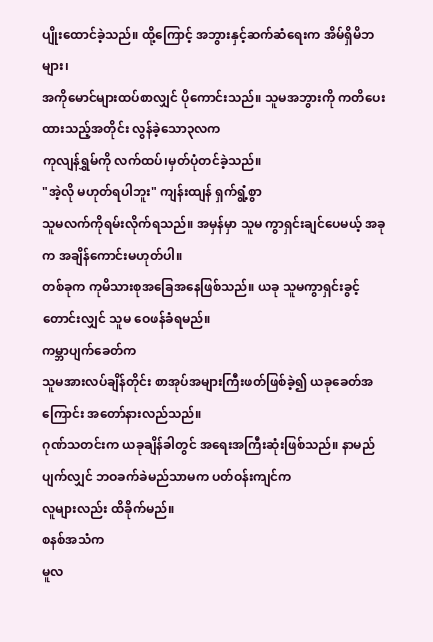ပျိုးထောင်ခဲ့သည်။ ထို့ကြောင့် အဘွားနှင့်ဆက်ဆံရေးက အိမ်ရှိမိဘများ၊
အကိုမောင်များထပ်စာလျှင် ပိုကောင်းသည်။ သူမအဘွားကို ကတိပေးထားသည့်အတိုင်း လွန်ခဲ့သော၃လက
ကုလျန်ရွှမ်ကို လက်ထပ်၊မှတ်ပုံတင်ခဲ့သည်။
"အဲ့လို မဟုတ်ရပါဘူး" ကျန်းထျန် ရှက်ရွံ့စွာ
သူမလက်ကိုရမ်းလိုက်ရသည်။ အမှန်မှာ သူမ ကွာရှင်းချင်ပေမယ့် အခုက အချိန်ကောင်းမဟုတ်ပါ။
တစ်ခုက ကုမိသားစုအခြေအနေဖြစ်သည်။ ယခု သူမကွာရှင်းခွင့်တောင်းလျှင် သူမ ဝေဖန်ခံရမည်။
ကမ္ဘာပျက်ခေတ်က
သူမအားလပ်ချိန်တိုင်း စာအုပ်အများကြီးဖတ်ဖြစ်ခဲ့၍ ယခုခေတ်အကြောင်း အတော်နားလည်သည်။
ဂုဏ်သတင်းက ယခုချိန်ခါတွင် အရေးအကြီးဆုံးဖြစ်သည်။ နာမည်ပျက်လျှင် ဘဝခက်ခဲမည်သာမက ပတ်ဝန်းကျင်က
လူများလည်း ထိခိုက်မည်။
စနစ်အသံက
မူလ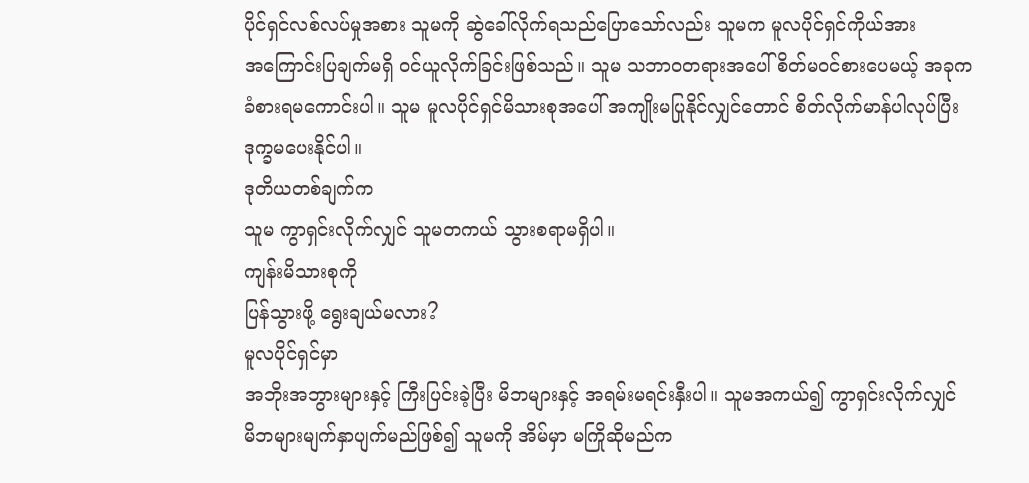ပိုင်ရှင်လစ်လပ်မှုအစား သူမကို ဆွဲခေါ်လိုက်ရသည်ပြောသော်လည်း သူမက မူလပိုင်ရှင်ကိုယ်အား
အကြောင်းပြချက်မရှိ ဝင်ယူလိုက်ခြင်းဖြစ်သည်။ သူမ သဘာဝတရားအပေါ် စိတ်မဝင်စားပေမယ့် အခုက
ခံစားရမကောင်းပါ။ သူမ မူလပိုင်ရှင်မိသားစုအပေါ် အကျိုးမပြုနိုင်လျှင်တောင် စိတ်လိုက်မာန်ပါလုပ်ပြီး
ဒုက္ခမပေးနိုင်ပါ။
ဒုတိယတစ်ချက်က
သူမ ကွာရှင်းလိုက်လျှင် သူမတကယ် သွားစရာမရှိပါ။
ကျန်းမိသားစုကို
ပြန်သွားဖို့ ရွေးချယ်မလား?
မူလပိုင်ရှင်မှာ
အဘိုးအဘွားများနှင့် ကြီးပြင်းခဲ့ပြီး မိဘများနှင့် အရမ်းမရင်းနှီးပါ။ သူမအကယ်၍ ကွာရှင်းလိုက်လျှင်
မိဘများမျက်နှာပျက်မည်ဖြစ်၍ သူမကို အိမ်မှာ မကြိုဆိုမည်က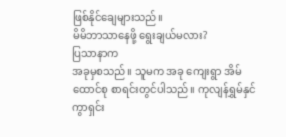ဖြစ်နိုင်ချေများသည်။
မိမိဘာသာနေဖို့ ရွေးချယ်မလား?
ပြသာနာက
အခုမှစသည်။ သူမက အခု ကျေးရွာ အိမ်ထောင်စု စာရင်းတွင်ပါသည်။ ကုလျန်ရွှမ်နှင် ကွာရှင်း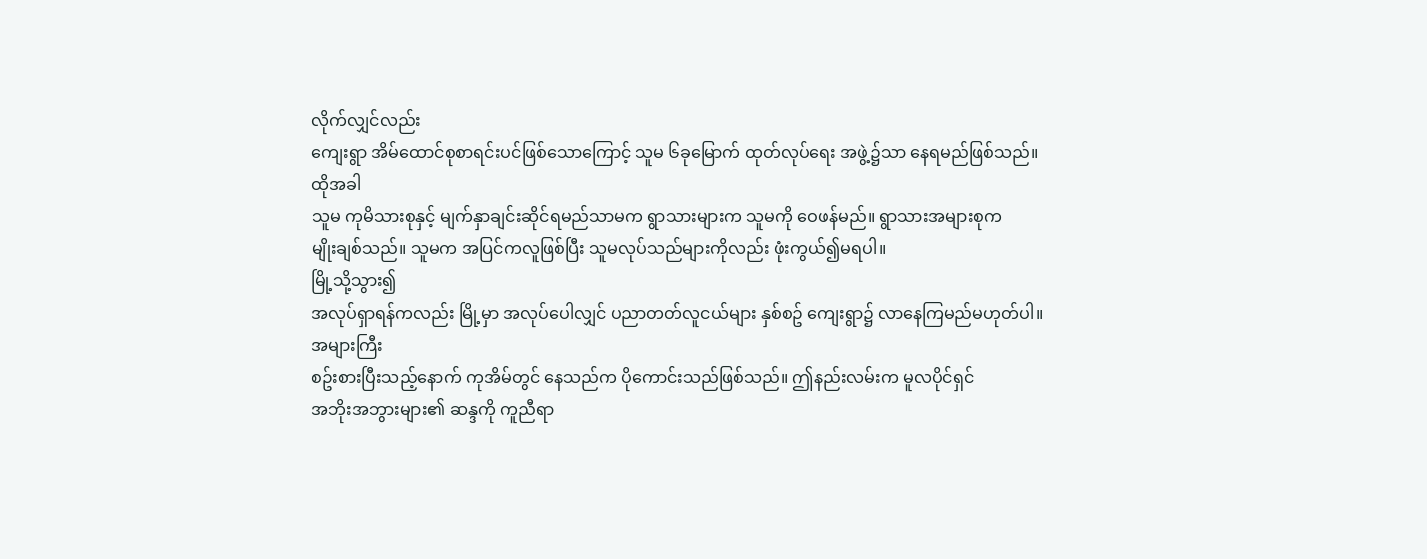လိုက်လျှင်လည်း
ကျေးရွာ အိမ်ထောင်စုစာရင်းပင်ဖြစ်သောကြောင့် သူမ ၆ခုမြောက် ထုတ်လုပ်ရေး အဖွဲ့၌သာ နေရမည်ဖြစ်သည်။
ထိုအခါ
သူမ ကုမိသားစုနှင့် မျက်နှာချင်းဆိုင်ရမည်သာမက ရွာသားများက သူမကို ဝေဖန်မည်။ ရွာသားအများစုက
မျိုးချစ်သည်။ သူမက အပြင်ကလူဖြစ်ပြီး သူမလုပ်သည်များကိုလည်း ဖုံးကွယ်၍မရပါ။
မြို့သို့သွား၍
အလုပ်ရှာရန်ကလည်း မြို့မှာ အလုပ်ပေါလျှင် ပညာတတ်လူငယ်များ နှစ်စဥ် ကျေးရွာ၌ လာနေကြမည်မဟုတ်ပါ။
အများကြီး
စဥ်းစားပြီးသည့်နောက် ကုအိမ်တွင် နေသည်က ပိုကောင်းသည်ဖြစ်သည်။ ဤနည်းလမ်းက မူလပိုင်ရှင်
အဘိုးအဘွားများ၏ ဆန္ဒကို ကူညီရာ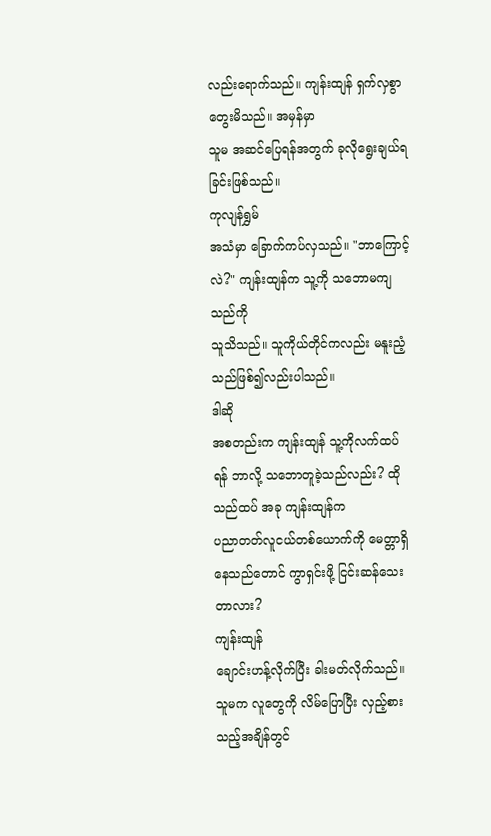လည်းရောက်သည်။ ကျန်းထျန် ရှက်လှစွာတွေးမိသည်။ အမှန်မှာ
သူမ အဆင်ပြေရန်အတွက် ခုလိုရွေးချယ်ရခြင်းဖြစ်သည်။
ကုလျန်ရွှမ်
အသံမှာ ခြောက်ကပ်လှသည်။ "ဘာကြောင့်လဲ?" ကျန်းထျန်က သူ့ကို သဘောမကျသည်ကို
သူသိသည်။ သူကိုယ်တိုင်ကလည်း မနူးညံ့သည်ဖြစ်၍လည်းပါသည်။
ဒါဆို
အစတည်းက ကျန်းထျန် သူ့ကိုလက်ထပ်ရန် ဘာလို့ သဘောတူခဲ့သည်လည်း? ထိုသည်ထပ် အခု ကျန်းထျန်က
ပညာတတ်လူငယ်တစ်ယောက်ကို မေတ္တာရှိနေသည်တောင် ကွာရှင်းဖို့ ငြင်းဆန်သေးတာလား?
ကျန်းထျန်
ချောင်းဟန့်လိုက်ပြီး ခါးမတ်လိုက်သည်။ သူမက လူတွေကို လိမ်ပြောပြီး လှည့်စားသည့်အချိန်တွင်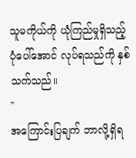သူမကိုယ်ကို ယုံကြည်မှုရှိသည့် ပုံပေါ်အောင် လုပ်ရသည်ကို နှစ်သက်သည်။
"
အကြောင်းပြချက် ဘာလို့ရှိရ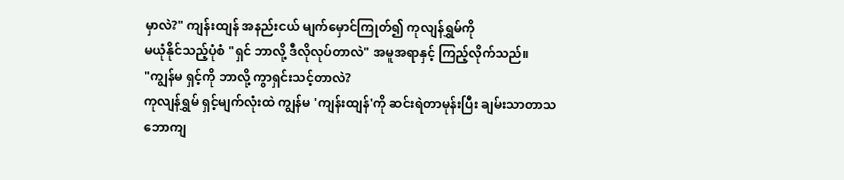မှာလဲ?" ကျန်းထျန် အနည်းငယ် မျက်မှောင်ကြုတ်၍ ကုလျန်ရွှမ်ကို
မယုံနိုင်သည့်ပုံစံ "ရှင် ဘာလို့ ဒီလိုလုပ်တာလဲ" အမူအရာနှင့် ကြည့်လိုက်သည်။
"ကျွန်မ ရှင့်ကို ဘာလို့ ကွာရှင်းသင့်တာလဲ?
ကုလျန်ရွှမ် ရှင့်မျက်လုံးထဲ ကျွန်မ 'ကျန်းထျန်'ကို ဆင်းရဲတာမုန်းပြီး ချမ်းသာတာသဘောကျ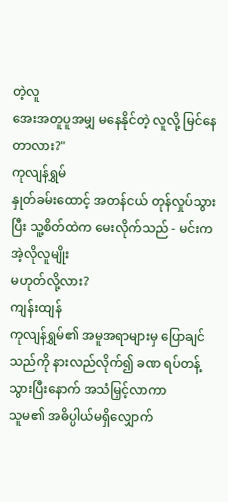တဲ့လူ
အေးအတူပူအမျှ မနေနိုင်တဲ့ လူလို့ မြင်နေတာလား?"
ကုလျန်ရွှမ်
နှုတ်ခမ်းထောင့် အတန်ငယ် တုန်လှုပ်သွားပြီး သူ့စိတ်ထဲက မေးလိုက်သည် - မင်းက အဲ့လိုလူမျိုး
မဟုတ်လို့လား?
ကျန်းထျန်
ကုလျန်ရွှမ်၏ အမူအရာများမှ ပြောချင်သည်ကို နားလည်လိုက်၍ ခဏ ရပ်တန့်သွားပြီးနောက် အသံမြှင့်လာကာ
သူမ၏ အဓိပ္ပါယ်မရှိလျှောက်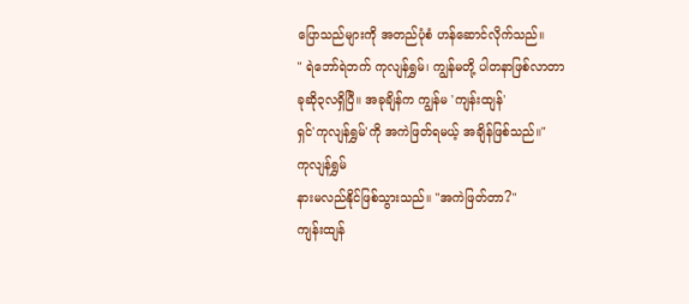ပြောသည်များကို အတည်ပုံစံ ဟန်ဆောင်လိုက်သည်။
" ရဲဘော်ရဲဘက် ကုလျန်ရွှမ်၊ ကျွန်မတို့ ပါတနာဖြစ်လာတာ
ခုဆို၃လရှိပြီ။ အခုချိန်က ကျွန်မ 'ကျန်းထျန်'
ရှင်'ကုလျန်ရွှမ်'ကို အကဲဖြတ်ရမယ့် အချိန်ဖြစ်သည်။"
ကုလျန်ရွှမ်
နားမလည်နိုင်ဖြစ်သွားသည်။ "အကဲဖြတ်တာ?"
ကျန်းထျန်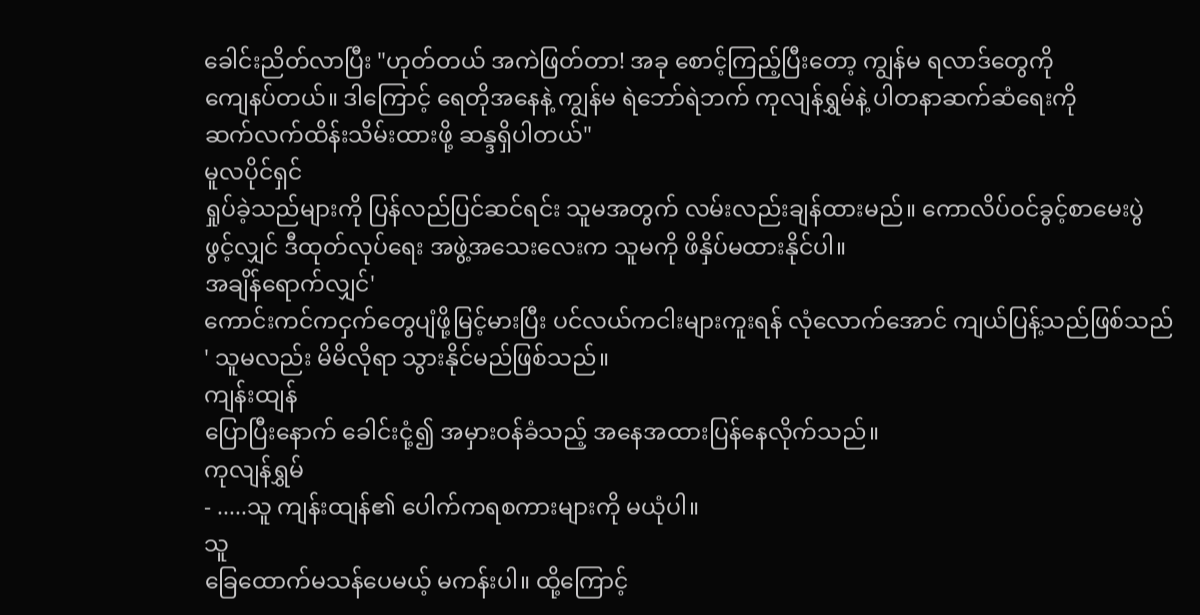ခေါင်းညိတ်လာပြီး "ဟုတ်တယ် အကဲဖြတ်တာ! အခု စောင့်ကြည့်ပြီးတော့ ကျွန်မ ရလာဒ်တွေကို
ကျေနပ်တယ်။ ဒါကြောင့် ရေတိုအနေနဲ့ ကျွန်မ ရဲဘော်ရဲဘက် ကုလျန်ရွှမ်နဲ့ ပါတနာဆက်ဆံရေးကို
ဆက်လက်ထိန်းသိမ်းထားဖို့ ဆန္ဒရှိပါတယ်"
မူလပိုင်ရှင်
ရှုပ်ခဲ့သည်များကို ပြန်လည်ပြင်ဆင်ရင်း သူမအတွက် လမ်းလည်းချန်ထားမည်။ ကောလိပ်ဝင်ခွင့်စာမေးပွဲ
ဖွင့်လျှင် ဒီထုတ်လုပ်ရေး အဖွဲ့အသေးလေးက သူမကို ဖိနှိပ်မထားနိုင်ပါ။
အချိန်ရောက်လျှင်'
ကောင်းကင်ကငှက်တွေပျံဖို့မြင့်မားပြီး ပင်လယ်ကငါးများကူးရန် လုံလောက်အောင် ကျယ်ပြန့်သည်ဖြစ်သည်
' သူမလည်း မိမိလိုရာ သွားနိုင်မည်ဖြစ်သည်။
ကျန်းထျန်
ပြောပြီးနောက် ခေါင်းငုံ့၍ အမှားဝန်ခံသည့် အနေအထားပြန်နေလိုက်သည်။
ကုလျန်ရွှမ်
- .....သူ ကျန်းထျန်၏ ပေါက်ကရစကားများကို မယုံပါ။
သူ
ခြေထောက်မသန်ပေမယ့် မကန်းပါ။ ထို့ကြောင့်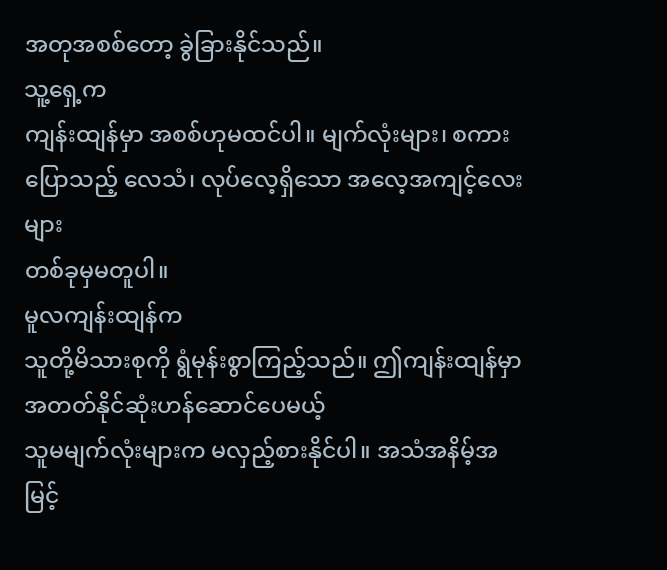အတုအစစ်တော့ ခွဲခြားနိုင်သည်။
သူ့ရှေ့က
ကျန်းထျန်မှာ အစစ်ဟုမထင်ပါ။ မျက်လုံးများ၊ စကားပြောသည့် လေသံ၊ လုပ်လေ့ရှိသော အလေ့အကျင့်လေးများ
တစ်ခုမှမတူပါ။
မူလကျန်းထျန်က
သူတို့မိသားစုကို ရွံမုန်းစွာကြည့်သည်။ ဤကျန်းထျန်မှာ အတတ်နိုင်ဆုံးဟန်ဆောင်ပေမယ့်
သူမမျက်လုံးများက မလှည့်စားနိုင်ပါ။ အသံအနိမ့်အမြင့်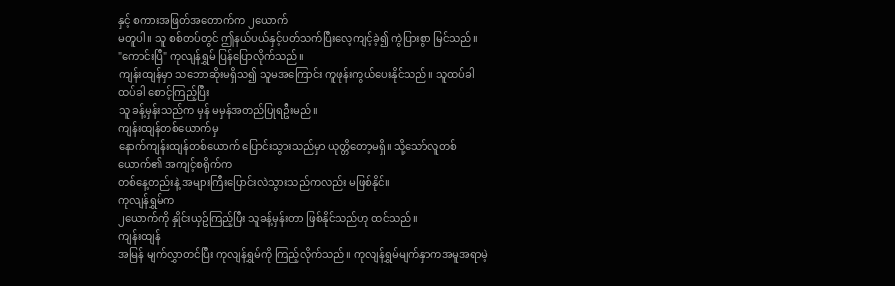နှင့် စကားအဖြတ်အတောက်က ၂ယောက်
မတူပါ။ သူ စစ်တပ်တွင် ဤနယ်ပယ်နှင့်ပတ်သက်ပြီးလေ့ကျင့်ခဲ့၍ ကွဲပြားစွာ မြင်သည်။
"ကောင်းပြီ" ကုလျန်ရွှမ် ပြန်ပြောလိုက်သည်။
ကျန်းထျန်မှာ သဘောဆိုးမရှိသ၍ သူမအကြောင်း ကူဖုန်းကွယ်ပေးနိုင်သည်။ သူထပ်ခါ ထပ်ခါ စောင့်ကြည့်ပြီး
သူ ခန့်မှန်းသည်က မှန် မမှန်အတည်ပြုရဦးမည်။
ကျန်းထျန်တစ်ယောက်မှ
နောက်ကျန်းထျန်တစ်ယောက် ပြောင်းသွားသည်မှာ ယုတ္တိတော့မရှိ။ သို့သော်လူတစ်ယောက်၏ အကျင့်စရိုက်က
တစ်နေ့တည်းနဲ့ အများကြီးပြောင်းလဲသွားသည်ကလည်း မဖြစ်နိုင်။
ကုလျန်ရွှမ်က
၂ယောက်ကို နှိုင်းယှဥ်ကြည့်ပြီး သူခန့်မှန်းတာ ဖြစ်နိုင်သည်ဟု ထင်သည်။
ကျန်းထျန်
အမြန် မျက်လွှာတင်ပြီး ကုလျန်ရွှမ်ကို ကြည့်လိုက်သည်။ ကုလျန်ရွှမ်မျက်နှာကအမူအရာမဲ့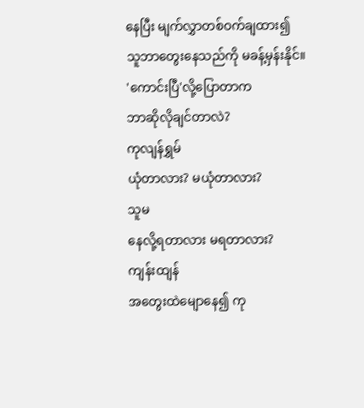နေပြီး မျက်လွှာတစ်ဝက်ချထား၍
သူဘာတွေးနေသည်ကို မခန့်မှန်းနိုင်။
'ကောင်းပြီ'လို့ပြောတာက
ဘာဆိုလိုချင်တာလဲ?
ကုလျန်ရွှမ်
ယုံတာလား? မယုံတာလား?
သူမ
နေလို့ရတာလား မရတာလား?
ကျန်းထျန်
အတွေးထဲမျောနေ၍ ကု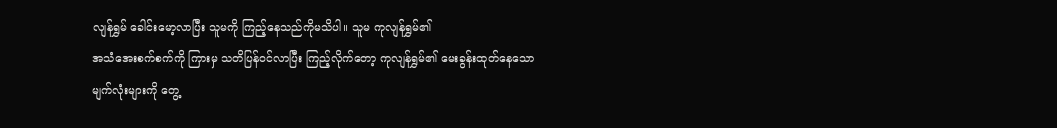လျန်ရွှမ် ခေါင်းမော့လာပြီး သူမကို ကြည့်နေသည်ကိုမသိပါ။ သူမ ကုလျန်ရွှမ်၏
အသံအေးစက်စက်ကို ကြားမှ သတိပြန်ဝင်လာပြီး ကြည့်လိုက်တော့ ကုလျန်ရွှမ်၏ မေးခွန်းထုတ်နေသော
မျက်လုံးများကို တွေ့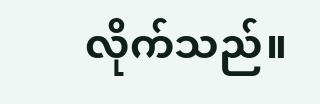လိုက်သည်။